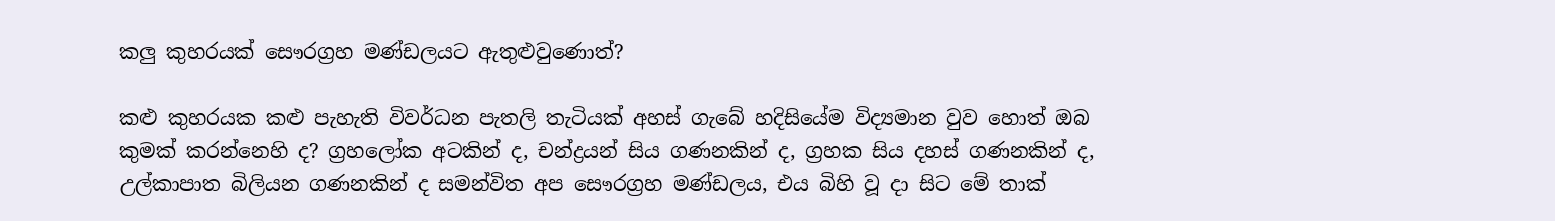කලු කුහරයක් සෞරග්‍රහ මණ්ඩලයට ඇතුළුවුණොත්?

කළු කුහරයක කළු පැහැති විවර්ධන පැතලි තැටියක් අහස් ගැබේ හදිසියේම විද්‍යමාන වුව හොත් ඔබ කුමක් කරන්නෙහි ද? ග්‍රහලෝක අටකින් ද, චන්ද්‍රයන් සිය ගණනකින් ද, ග්‍රහක සිය දහස් ගණනකින් ද, උල්කාපාත බිලියන ගණනකින් ද සමන්විත අප සෞරග්‍රහ මණ්ඩලය, එය බිහි වූ දා සිට මේ තාක්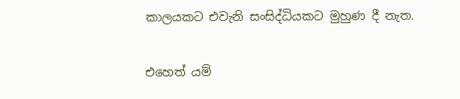කාලයකට එවැනි සංසිද්ධියකට මුහුණ දී නැත.

එහෙත් යම්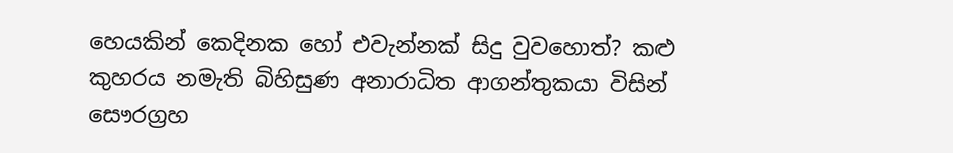හෙයකින් කෙදිනක හෝ එවැන්නක් සිදු වුවහොත්? කළු කුහරය නමැති බිහිසුණ අනාරාධිත ආගන්තුකයා විසින් සෞරග්‍රහ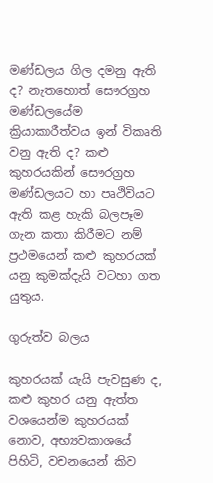මණ්ඩලය ගිල දමනු ඇති ද? නැතහොත් සෞරග්‍රහ මණ්ඩලයේම ක්‍රියාකාරීත්වය ඉන් විකෘති වනු ඇති ද? කළු කුහරයකින් සෞරග්‍රහ මණ්ඩලයට හා පෘථිවියට ඇති කළ හැකි බලපෑම ගැන කතා කිරීමට නම් ප්‍රථමයෙන් කළු කුහරයක් යනු කුමක්දැයි වටහා ගත යුතුය.

ගුරුත්ව බලය

කුහරයක් යැයි පැවසුණ ද, කළු කුහර යනු ඇත්ත වශයෙන්ම කුහරයක් නොව, අභ්‍යවකාශයේ පිහිටි, වචනයෙන් කිව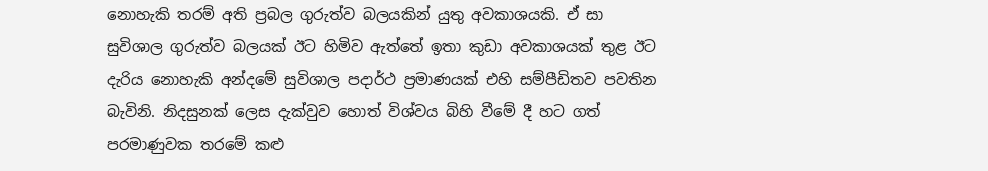නොහැකි තරම් අති ප්‍රබල ගුරුත්ව බලයකින් යුතු අවකාශයකි. ඒ සා සුවිශාල ගුරුත්ව බලයක් ඊට හිමිව ඇත්තේ ඉතා කුඩා අවකාශයක් තුළ ඊට දැරිය නොහැකි අන්දමේ සුවිශාල පදාර්ථ ප්‍රමාණයක් එහි සම්පීඩිතව පවතින බැවිනි. නිදසුනක් ලෙස දැක්වුව හොත් විශ්වය බිහි වීමේ දී හට ගත් පරමාණුවක තරමේ කළු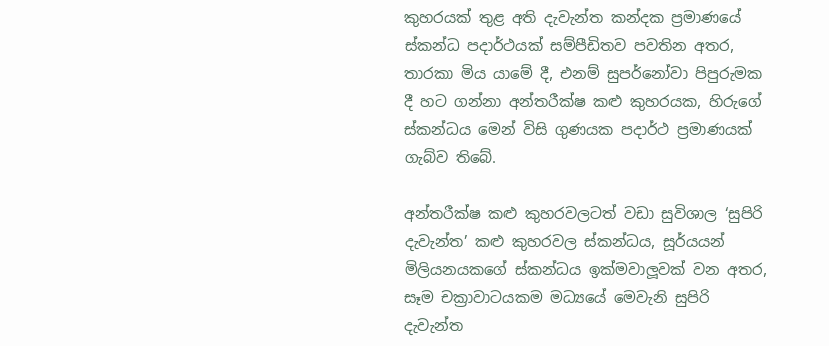කුහරයක් තුළ අති දැවැන්ත කන්දක ප්‍රමාණයේ ස්කන්ධ පදාර්ථයක් සම්පීඩිතව පවතින අතර, තාරකා මිය යාමේ දී, එනම් සුපර්නෝවා පිපුරුමක දී හට ගන්නා අන්තරීක්ෂ කළු කුහරයක, හිරුගේ ස්කන්ධය මෙන් විසි ගුණයක පදාර්ථ ප්‍රමාණයක් ගැබ්ව තිබේ.

අන්තරීක්ෂ කළු කුහරවලටත් වඩා සුවිශාල ‘සුපිරි දැවැන්ත’ කළු කුහරවල ස්කන්ධය, සූර්යයන් මිලියනයකගේ ස්කන්ධය ඉක්මවාලූවක් වන අතර, සෑම චක්‍රාවාටයකම මධ්‍යයේ මෙවැනි සුපිරි දැවැන්ත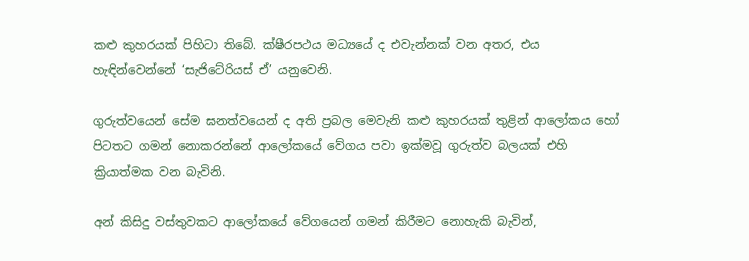කළු කුහරයක් පිහිටා තිබේ. ක්ෂීරපථය මධ්‍යයේ ද එවැන්නක් වන අතර, එය හැඳින්වෙන්නේ ‘සැජිටේරියස් ඒ’ යනුවෙනි.

ගුරුත්වයෙන් සේම ඝනත්වයෙන් ද අති ප්‍රබල මෙවැනි කළු කුහරයක් තුළින් ආලෝකය හෝ පිටතට ගමන් නොකරන්නේ ආලෝකයේ වේගය පවා ඉක්මවූ ගුරුත්ව බලයක් එහි ක්‍රියාත්මක වන බැවිනි.

අන් කිසිදු වස්තුවකට ආලෝකයේ වේගයෙන් ගමන් කිරීමට නොහැකි බැවින්,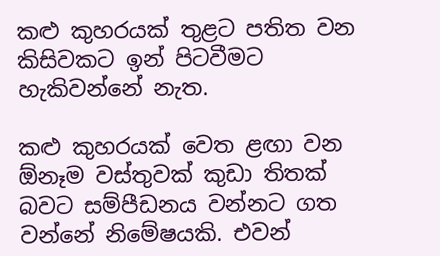කළු කුහරයක් තුළට පතිත වන කිසිවකට ඉන් පිටවීමට හැකිවන්නේ නැත.

කළු කුහරයක් වෙත ළඟා වන ඕනෑම වස්තුවක් කුඩා තිතක් බවට සම්පීඩනය වන්නට ගත වන්නේ නිමේෂයකි. එවන්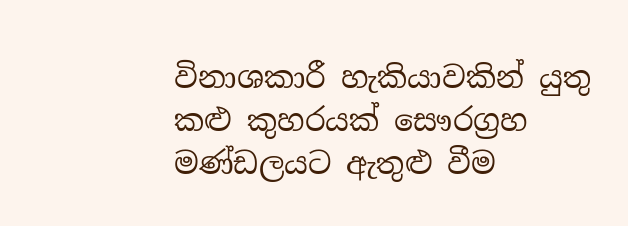විනාශකාරී හැකියාවකින් යුතු කළු කුහරයක් සෞරග්‍රහ මණ්ඩලයට ඇතුළු වීම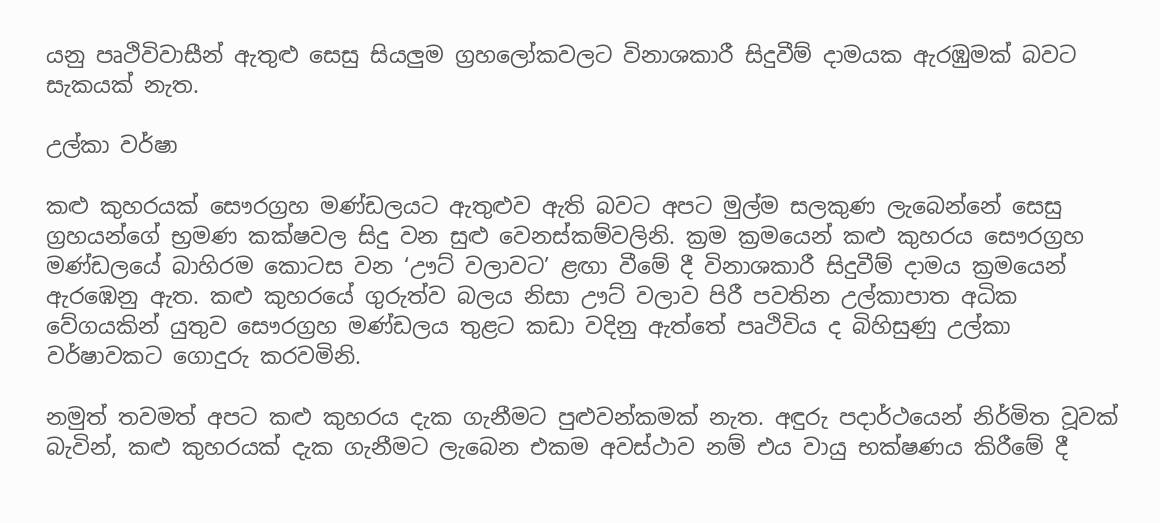යනු පෘථිවිවාසීන් ඇතුළු සෙසු සියලුම ග්‍රහලෝකවලට විනාශකාරී සිදුවීම් දාමයක ඇරඹුමක් බවට සැකයක් නැත.

උල්කා වර්ෂා

කළු කුහරයක් සෞරග්‍රහ මණ්ඩලයට ඇතුළුව ඇති බවට අපට මුල්ම සලකුණ ලැබෙන්නේ සෙසු ග්‍රහයන්ගේ භ්‍රමණ කක්ෂවල සිදු වන සුළු වෙනස්කම්වලිනි. ක්‍රම ක්‍රමයෙන් කළු කුහරය සෞරග්‍රහ මණ්ඩලයේ බාහිරම කොටස වන ‘ඌට් වලාවට’ ළඟා වීමේ දී විනාශකාරී සිදුවීම් දාමය ක්‍රමයෙන් ඇරඹෙනු ඇත. කළු කුහරයේ ගුරුත්ව බලය නිසා ඌට් වලාව පිරී පවතින උල්කාපාත අධික වේගයකින් යුතුව සෞරග්‍රහ මණ්ඩලය තුළට කඩා වදිනු ඇත්තේ පෘථිවිය ද බිහිසුණු උල්කා වර්ෂාවකට ගොදුරු කරවමිනි.

නමුත් තවමත් අපට කළු කුහරය දැක ගැනීමට පුළුවන්කමක් නැත. අඳුරු පදාර්ථයෙන් නිර්මිත වූවක් බැවින්, කළු කුහරයක් දැක ගැනීමට ලැබෙන එකම අවස්ථාව නම් එය වායු භක්ෂණය කිරීමේ දී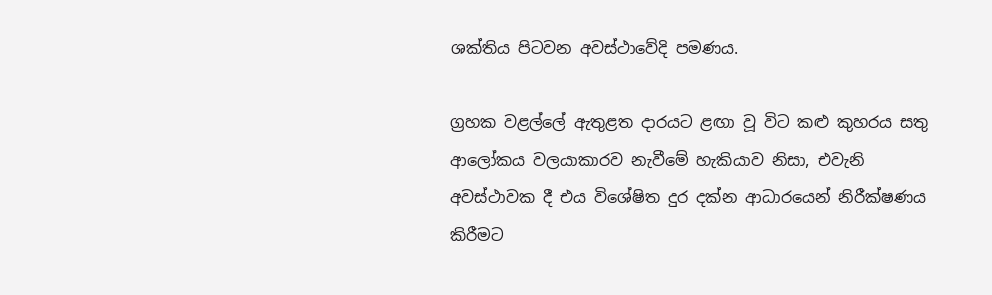ශක්තිය පිටවන අවස්ථාවේදි පමණය.

ග්‍රහක වළල්ලේ ඇතුළත දාරයට ළඟා වූ විට කළු කුහරය සතු ආලෝකය වලයාකාරව නැවීමේ හැකියාව නිසා, එවැනි අවස්ථාවක දී එය විශේෂිත දුර දක්න ආධාරයෙන් නිරීක්ෂණය කිරීමට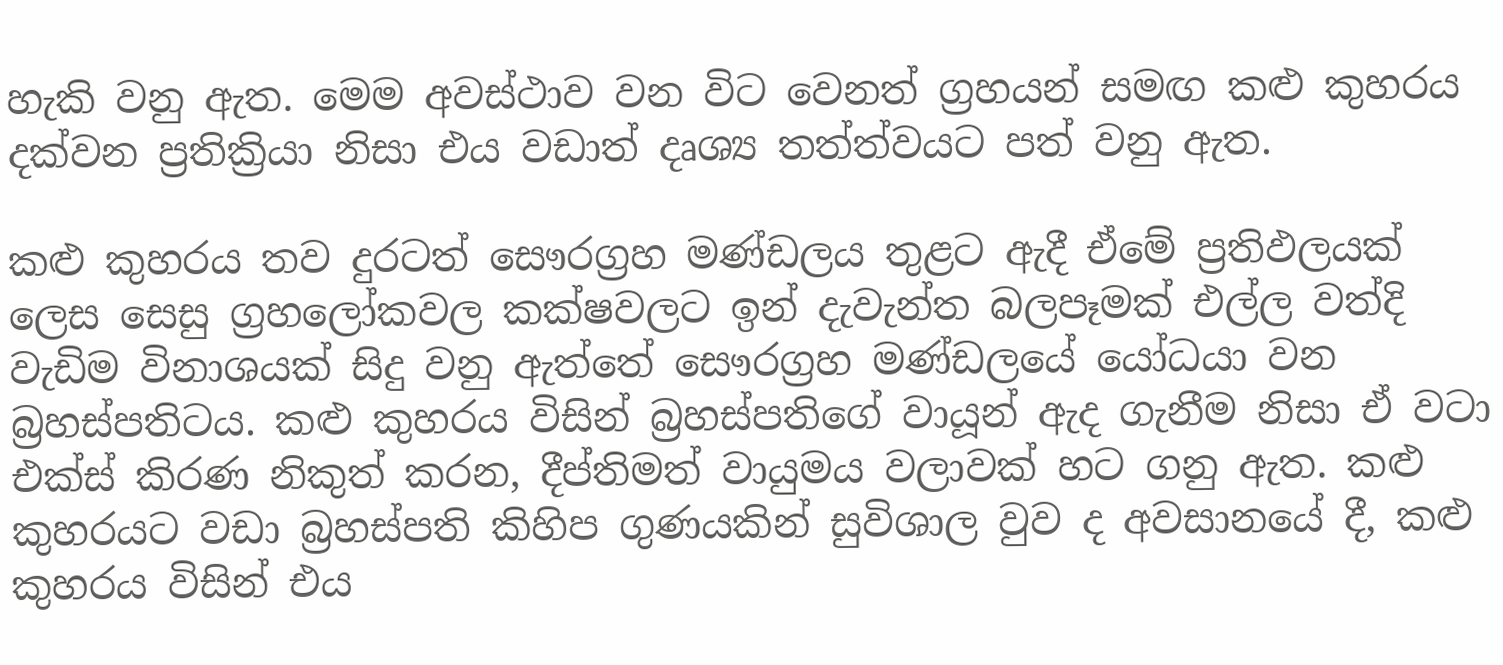හැකි වනු ඇත. මෙම අවස්ථාව වන විට වෙනත් ග්‍රහයන් සමඟ කළු කුහරය දක්වන ප්‍රතික්‍රියා නිසා එය වඩාත් දෘශ්‍ය තත්ත්වයට පත් වනු ඇත.

කළු කුහරය තව දුරටත් සෞරග්‍රහ මණ්ඩලය තුළට ඇදී ඒමේ ප්‍රතිඵලයක් ලෙස සෙසු ග්‍රහලෝකවල කක්ෂවලට ඉන් දැවැන්ත බලපෑමක් එල්ල වත්දි වැඩිම විනාශයක් සිදු වනු ඇත්තේ සෞරග්‍රහ මණ්ඩලයේ යෝධයා වන බ්‍රහස්පතිටය. කළු කුහරය විසින් බ්‍රහස්පතිගේ වායූන් ඇද ගැනීම නිසා ඒ වටා එක්ස් කිරණ නිකුත් කරන, දීප්තිමත් වායුමය වලාවක් හට ගනු ඇත. කළු කුහරයට වඩා බ්‍රහස්පති කිහිප ගුණයකින් සුවිශාල වුව ද අවසානයේ දී, කළු කුහරය විසින් එය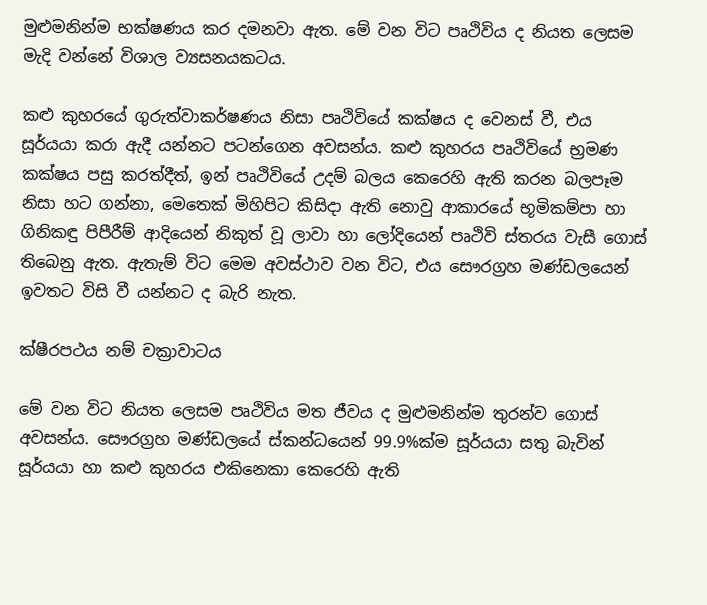මුළුමනින්ම භක්ෂණය කර දමනවා ඇත. මේ වන විට පෘථිවිය ද නියත ලෙසම මැදි වන්නේ විශාල ව්‍යසනයකටය.

කළු කුහරයේ ගුරුත්වාකර්ෂණය නිසා පෘථිවියේ කක්ෂය ද වෙනස් වී, එය සූර්යයා කරා ඇදී යන්නට පටන්ගෙන අවසන්ය. කළු කුහරය පෘථිවියේ භ්‍රමණ කක්ෂය පසු කරත්දීත්, ඉන් පෘථිවියේ උදම් බලය කෙරෙහි ඇති කරන බලපෑම නිසා හට ගන්නා, මෙතෙක් මිහිපිට කිසිදා ඇති නොවු ආකාරයේ භූමිකම්පා හා ගිනිකඳු පිපීරීම් ආදියෙන් නිකුත් වූ ලාවා හා ලෝදියෙන් පෘථිවි ස්තරය වැසී ගොස් තිබෙනු ඇත. ඇතැම් විට මෙම අවස්ථාව වන විට, එය සෞරග්‍රහ මණ්ඩලයෙන් ඉවතට විසි වී යන්නට ද බැරි නැත.

ක්ෂීරපථය නම් චක්‍රාවාටය

මේ වන විට නියත ලෙසම පෘථිවිය මත ජීවය ද මුළුමනින්ම තුරන්ව ගොස් අවසන්ය. සෞරග්‍රහ මණ්ඩලයේ ස්කන්ධයෙන් 99.9%ක්ම සූර්යයා සතු බැවින් සූර්යයා හා කළු කුහරය එකිනෙකා කෙරෙහි ඇති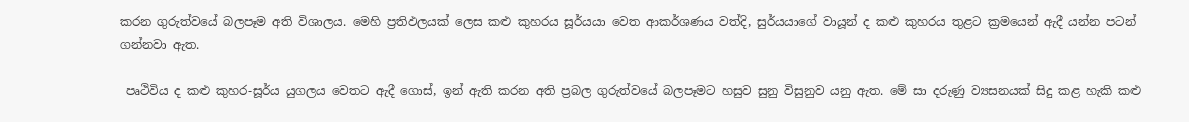කරන ගුරුත්වයේ බලපෑම අති විශාලය. මෙහි ප්‍රතිඵලයක් ලෙස කළු කුහරය සූර්යයා වෙත ආකර්ශණය වත්දි, සුර්යයාගේ වායූන් ද කළු කුහරය තුළට ක්‍රමයෙන් ඇදී යන්න පටන් ගන්නවා ඇත.

 පෘථිවිය ද කළු කුහර-සූර්ය යුගලය වෙතට ඇදී ගොස්, ඉන් ඇති කරන අති ප්‍රබල ගුරුත්වයේ බලපෑමට හසුව සුනු විසුනුව යනු ඇත. මේ සා දරුණු ව්‍යසනයක් සිදු කළ හැකි කළු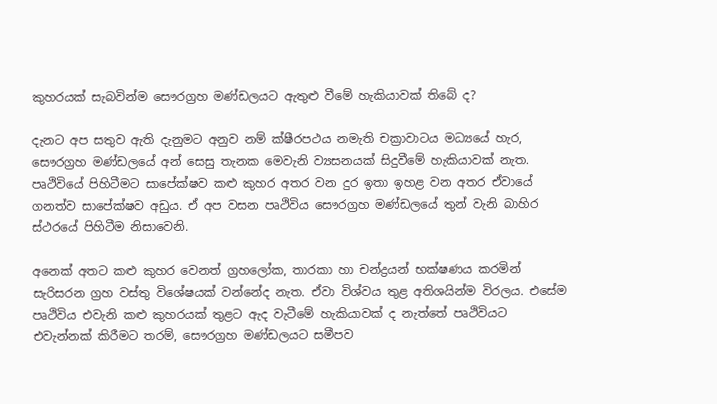කුහරයක් සැබවින්ම සෞරග්‍රහ මණ්ඩලයට ඇතුළු වීමේ හැකියාවක් තිබේ ද?

දැනට අප සතුව ඇති දැනුමට අනුව නම් ක්ෂීරපථය නමැති චක්‍රාවාටය මධ්‍යයේ හැර, සෞරග්‍රහ මණ්ඩලයේ අන් සෙසු තැනක මෙවැනි ව්‍යසනයක් සිදුවීමේ හැකියාවක් නැත. පෘථිවියේ පිහිටීමට සාපේක්ෂව කළු කුහර අතර වන දුර ඉතා ඉහළ වන අතර ඒවායේ ගනත්ව සාපේක්ෂව අඩුය. ඒ අප වසන පෘථිවිය සෞරග්‍රහ මණ්ඩලයේ තුන් වැනි බාහිර ස්ථරයේ පිහිටීම නිසාවෙනි.

අනෙක් අතට කළු කුහර වෙනත් ග්‍රහලෝක, තාරකා හා චන්ද්‍රයන් භක්ෂණය කරමින් සැරිසරන ග්‍රහ වස්තු විශේෂයක් වන්නේද නැත. ඒවා විශ්වය තුළ අතිශයින්ම විරලය. එසේම පෘථිවිය එවැනි කළු කුහරයක් තුළට ඇද වැටීමේ හැකියාවක් ද නැත්තේ පෘථිවියට එවැන්නක් කිරීමට තරම්, සෞරග්‍රහ මණ්ඩලයට සමීපව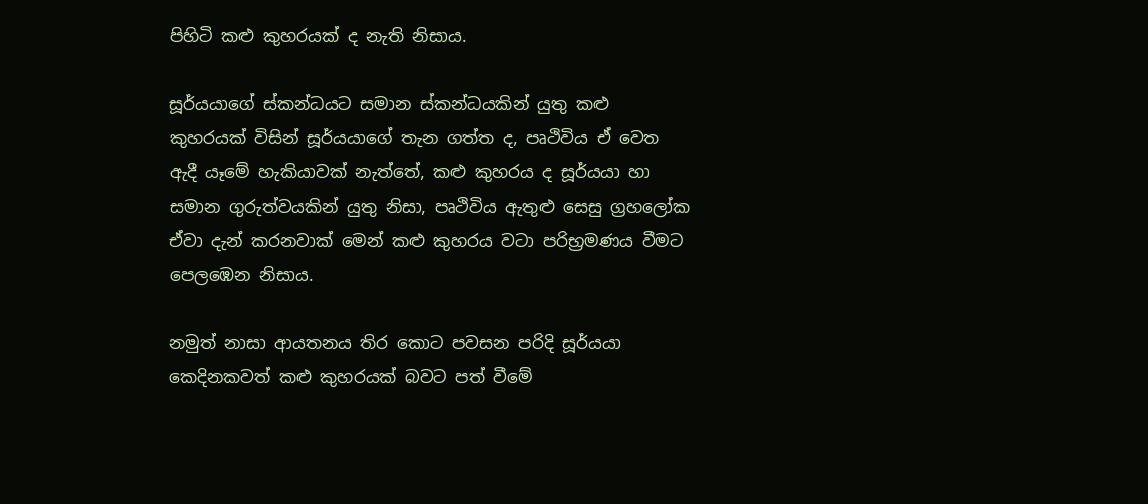පිහිටි කළු කුහරයක් ද නැති නිසාය.

සූර්යයාගේ ස්කන්ධයට සමාන ස්කන්ධයකින් යුතු කළු කුහරයක් විසින් සූර්යයාගේ තැන ගත්ත ද, පෘථිවිය ඒ වෙත ඇදී යෑමේ හැකියාවක් නැත්තේ, කළු කුහරය ද සූර්යයා හා සමාන ගුරුත්වයකින් යුතු නිසා, පෘථිවිය ඇතුළු සෙසු ග්‍රහලෝක ඒවා දැන් කරනවාක් මෙන් කළු කුහරය වටා පරිභ්‍රමණය වීමට පෙලඹෙන නිසාය.

නමුත් නාසා ආයතනය තිර කොට පවසන පරිදි සූර්යයා කෙදිනකවත් කළු කුහරයක් බවට පත් වීමේ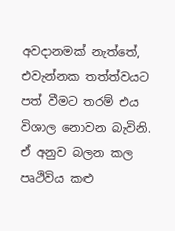අවදානමක් නැත්තේ, එවැන්නක තත්ත්වයට පත් වීමට තරම් එය විශාල නොවන බැවිනි. ඒ අනුව බලන කල පෘථිවිය කළු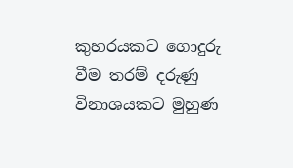කුහරයකට ගොදුරු වීම තරම් දරුණු විනාශයකට මුහුණ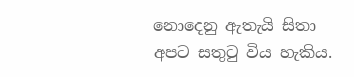නොදෙනු ඇතැයි සිතා අපට සතුටු විය හැකිය.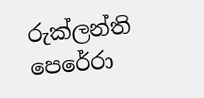රුක්ලන්ති පෙරේරා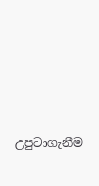උපුටාගැනීම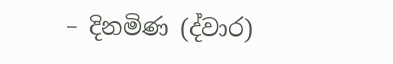– දිනමිණ (ද්වාර)